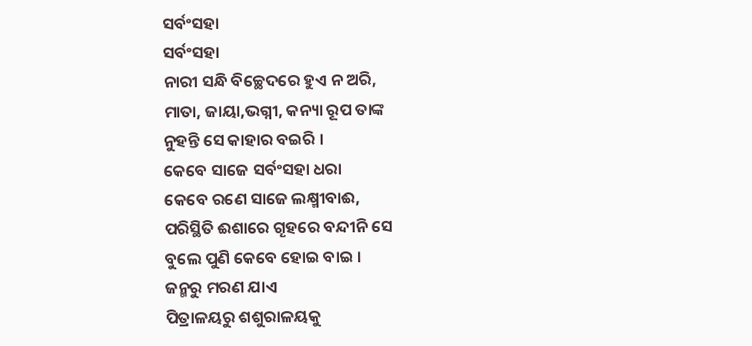ସର୍ବଂସହା
ସର୍ବଂସହା
ନାରୀ ସନ୍ଧି ବିଚ୍ଛେଦରେ ହୁଏ ନ ଅରି,
ମାତା, ଜାୟା,ଭଗ୍ନୀ, କନ୍ୟା ରୂପ ତାଙ୍କ
ନୁହନ୍ତି ସେ କାହାର ବଇରି ।
କେବେ ସାଜେ ସର୍ବଂସହା ଧରା
କେବେ ରଣେ ସାଜେ ଲକ୍ଷ୍ମୀବାଈ,
ପରିସ୍ଥିତି ଈଶାରେ ଗୄହରେ ବନ୍ଦୀନି ସେ
ବୁଲେ ପୁଣି କେବେ ହୋଇ ବାଇ ।
ଜନ୍ମରୁ ମରଣ ଯାଏ
ପିତ୍ରାଳୟରୁ ଶଶୁରାଳୟକୁ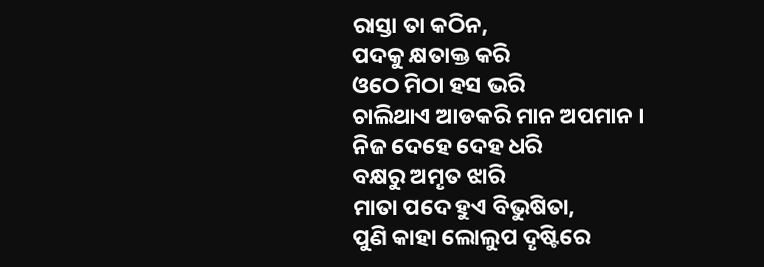ରାସ୍ତା ତା କଠିନ,
ପଦକୁ କ୍ଷତାକ୍ତ କରି
ଓଠେ ମିଠା ହସ ଭରି
ଚାଲିଥାଏ ଆଡକରି ମାନ ଅପମାନ ।
ନିଜ ଦେହେ ଦେହ ଧରି
ବକ୍ଷରୁ ଅମୄତ ଝାରି
ମାତା ପଦେ ହୁଏ ବିଭୁଷିତା,
ପୁଣି କାହା ଲୋଲୁପ ଦୄଷ୍ଟିରେ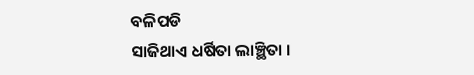ବଳିପଡି
ସାଜିଥାଏ ଧର୍ଷିତା ଲାଞ୍ଛିତା ।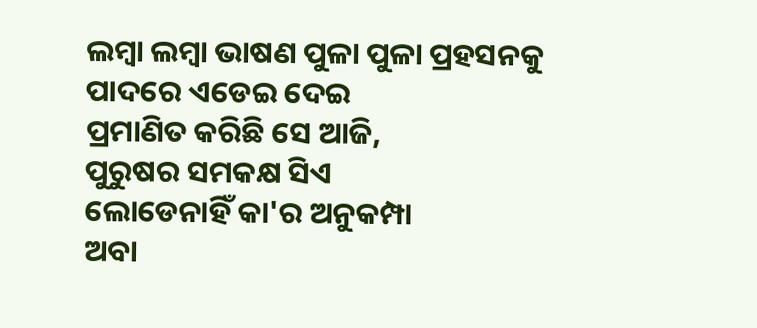ଲମ୍ବା ଲମ୍ବା ଭାଷଣ ପୁଳା ପୁଳା ପ୍ରହସନକୁ
ପାଦରେ ଏଡେଇ ଦେଇ
ପ୍ରମାଣିତ କରିଛି ସେ ଆଜି,
ପୁରୁଷର ସମକକ୍ଷ ସିଏ
ଲୋଡେନାହିଁ କା'ର ଅନୁକମ୍ପା
ଅବା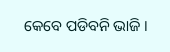କେବେ ପଡିବନି ଭାଜି ।